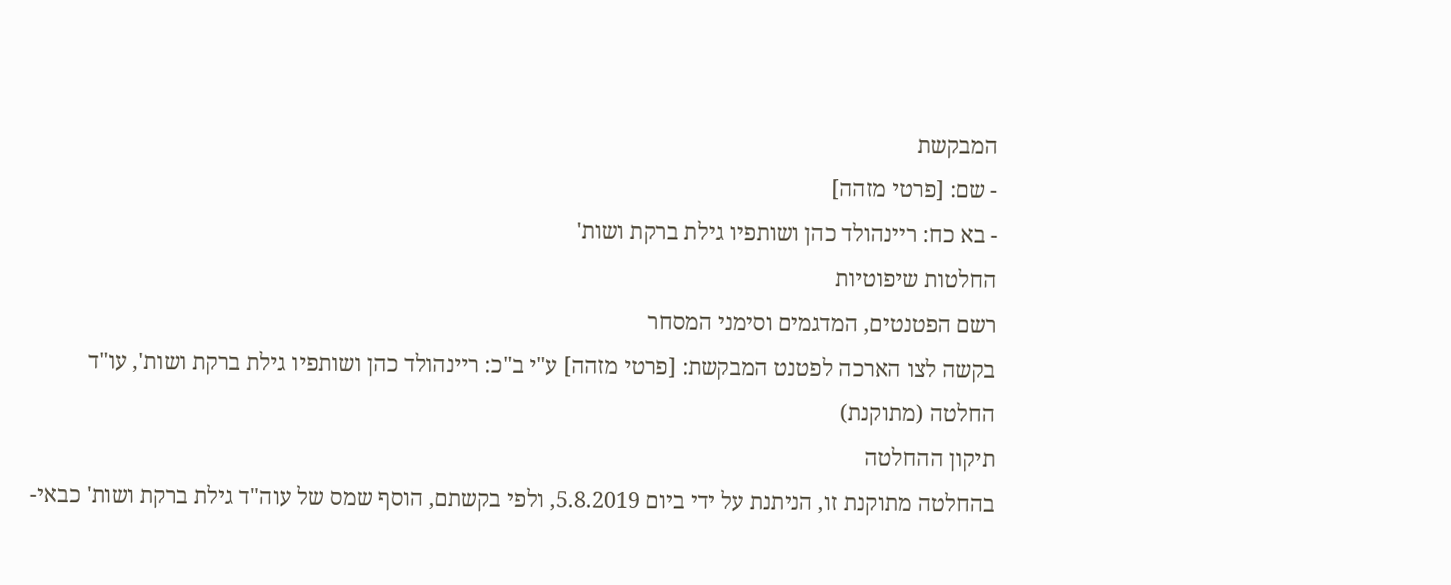המבקשת
- שם: [פרטי מזהה]
- בא כח: ריינהולד כהן ושותפיו גילת ברקת ושות'
החלטות שיפוטיות
רשם הפטנטים, המדגמים וסימני המסחר
בקשה לצו הארכה לפטנט המבקשת: [פרטי מזהה] ע"י ב"כ: ריינהולד כהן ושותפיו גילת ברקת ושות', עו"ד
החלטה (מתוקנת)
תיקון ההחלטה
בהחלטה מתוקנת זו, הניתנת על ידי ביום 5.8.2019, ולפי בקשתם, הוסף שמס של עוה"ד גילת ברקת ושות' כבאי-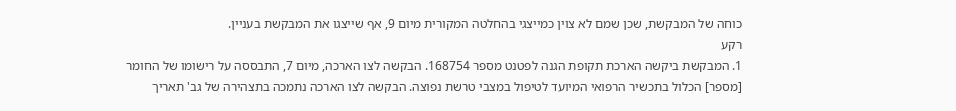כוחה של המבקשת, שכן שמם לא צוין כמייצגי בהחלטה המקורית מיום 9, אף שייצגו את המבקשת בעניין.
רקע
1. המבקשת ביקשה הארכת תקופת הגנה לפטנט מספר 168754. הבקשה לצו הארכה, מיום 7, התבססה על רישומו של החומר [מספר] הכלול בתכשיר הרפואי המיועד לטיפול במצבי טרשת נפוצה. הבקשה לצו הארכה נתמכה בתצהירה של גב' תאריך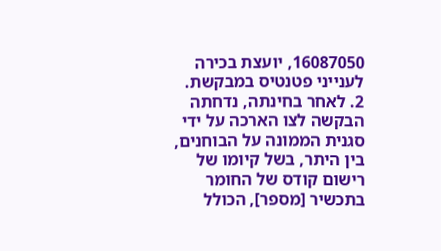16087050, יועצת בכירה לענייני פטנטיס במבקשת.
2. לאחר בחינתה, נדחתה הבקשה לצו הארכה על ידי סגנית הממונה על הבוחנים, בין היתר, בשל קיומו של רישום קודס של החומר בתכשיר [מספר], הכולל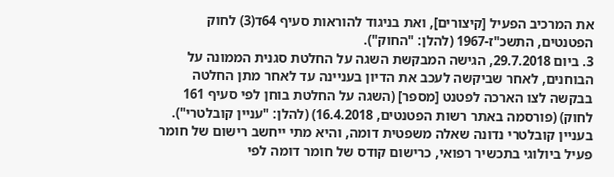את המרכיב הפעיל [קיצורים], ואת בניגוד להוראות סעיף 64ד(3) לחוק הפטנטים, התשכ"ז-1967 (להלן: "החוק").
3. ביום 29.7.2018, הגישה המבקשת השגה על החלטת סגנית הממונה על הבוחנים, לאחר שביקשה לעכב את הדיון בעניינה עד לאחר מתן החלטה בבקשה לצו הארכה לפטנט [מספר] (השגה על החלטת בוחן לפי סעיף 161 לחוק) (פורסמה באתר רשות הפטנטים, 16.4.2018) (להלן: "עניין קובלטרי"). בעניין קובלטרי נדונה שאלה משפטית דומה, והיא מתי ייחשב רישום של חומר פעיל ביולוגי בתכשיר רפואי, כרישום קודס של חומר דומה לפי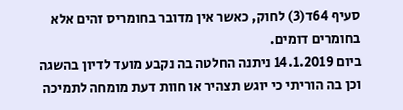סעיף 64ד(3) לחוק, כאשר אין מדובר בחומריס זהים אלא בחומרים דומים.
ביום 14.1.2019 ניתנה החלטה בה נקבע מועד לדיון בהשגה וכן בה הוריתי כי יוגש תצהיר או חוות דעת מומחה לתמיכה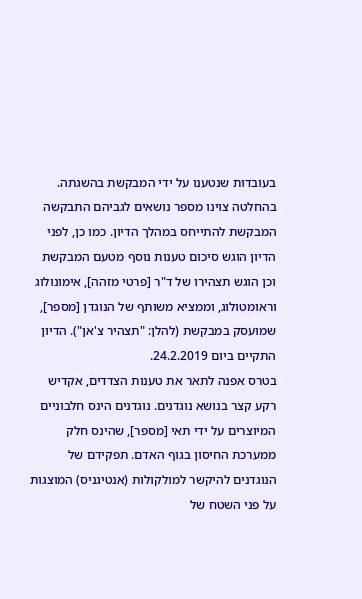בעובדות שנטענו על ידי המבקשת בהשגתה. בהחלטה צוינו מספר נושאים לגביהם התבקשה המבקשת להתייחס במהלך הדיון. כמו כן, לפני הדיון הוגש סיכום טענות נוסף מטעם המבקשת וכן הוגש תצהירו של ד"ר [פרטי מזהה], אימונולוג וראומטולוג, וממציא משותף של הנוגדן [מספר], שמועסק במבקשת (להלן: "תצהיר צ'אן"). הדיון התקיים ביום 24.2.2019.
בטרס אפנה לתאר את טענות הצדדים, אקדיש רקע קצר בנושא נוגדנים. נוגדנים הינס חלבוניים המיוצרים על ידי תאי [מספר], שהינס חלק ממערכת החיסון בגוף האדם. תפקידם של הנוגדנים להיקשר למולקולות (אנטיגניס) המוצגות על פני השטח של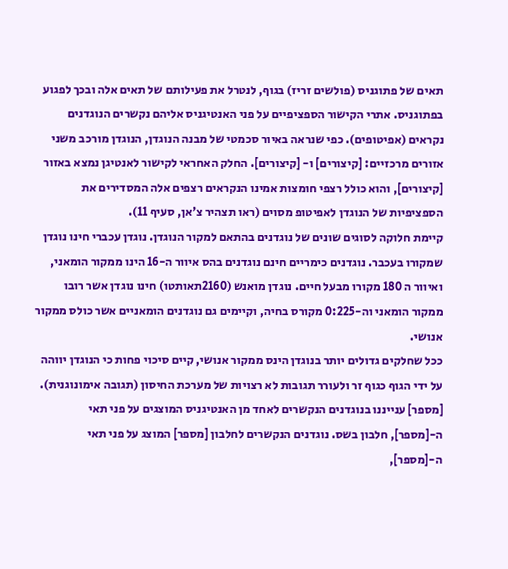תאים של פתוגניס (פולשים זריז) בגוף, לנטרל את פעילותם של תאים אלה ובכך לפגוע בפתוגניס. אתרי הקישור הספציפיים על פני האנטיגניס אליהם נקשרים הנוגדנים נקראים (אפיטופים). כפי שנראה באיור סכמטי של מבנה הנוגדן, הנוגדן מורכב משני אזורים מרכזיים: [קיצורים] ו- [קיצורים]. החלק האחראי לקישור לאנטיגן נמצא באזור [קיצורים], והוא כולל רצפי חומצות אמינו הנקראים רצפים אלה המסדירים את הספציפיות של הנוגדן לאפיטופ מסוים (ראו תצהיר צ'אן, סעיף 11).
קיימת חלוקה לסוגים שונים של נוגדנים בהתאם למקור הנוגדן. נוגדן עכברי חינו נוגדן שמקורו בעכבר. נוגדנים כימריים חינם נוגדנים בהס איוור ה-16 הינו ממקור הומאני, ואיוור ה 180 מקורו מבעל חיים. נוגדן מואנש (2160תאותטו) חינו נוגדן אשר רובו ממקור הומאני וה-0:225 מקורס בחיה, וקיימים גם נוגדנים הומאניים אשר כולס ממקור אנושי.
ככל שחלקים גדולים יותר בנוגדן הינס ממקור אנושי, קיים סיכוי פחות כי הנוגדן יווהה על ידי הגוף כגוף זר ולעורר תגובות לא רצויות של מערכת החיסון (תגובה אימונוגנית).
[מספר] ענייננו בנוגדנים הנקשרים לאחד מן האנטיגניס המוצגים על פני תאי ה-[מספר], חלבון בשס. נוגדנים הנקשרים לחלבון [מספר] המוצג על פני תאי ה-[מספר],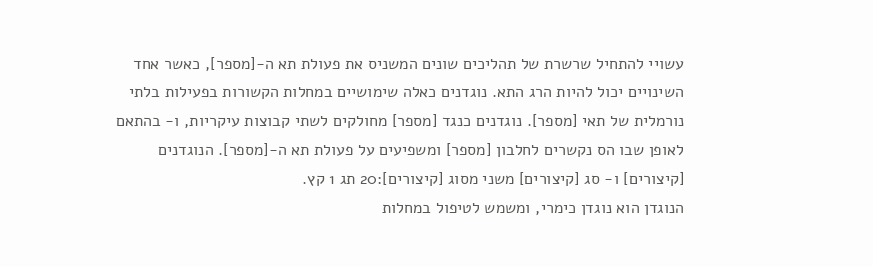עשויי להתחיל שרשרת של תהליכים שונים המשניס את פעולת תא ה-[מספר], כאשר אחד השינויים יכול להיות הרג התא. נוגדנים כאלה שימושיים במחלות הקשורות בפעילות בלתי נורמלית של תאי [מספר]. נוגדנים כנגד [מספר] מחולקים לשתי קבוצות עיקריות, ו- בהתאם לאופן שבו הס נקשרים לחלבון [מספר] ומשפיעים על פעולת תא ה-[מספר]. הנוגדנים [קיצורים] ו- סג [קיצורים] משני מסוג [קיצורים]:20 תג 1 קץ.
הנוגדן הוא נוגדן כימרי, ומשמש לטיפול במחלות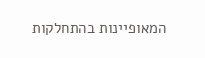המאופיינות בהתחלקות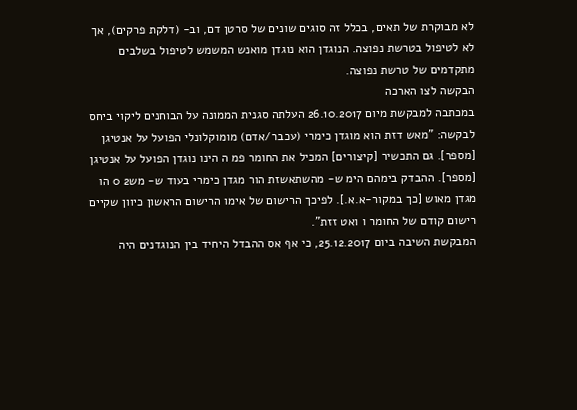לא מבוקרת של תאים, בכלל זה סוגים שונים של סרטן דם, וב- (דלקת פרקים), אך לא לטיפול בטרשת נפוצה. הנוגדן הוא נוגדן מואנש המשמש לטיפול בשלבים מתקדמים של טרשת נפוצה.
הבקשה לצו הארכה
במכתבה למבקשת מיום 26.10.2017 העלתה סגנית הממונה על הבוחנים ליקוי ביחס לבקשה: "מאש דזת הוא מוגדן כימרי (עכבר/אדם) מומוקלונלי הפועל על אנטיגן [מספר]. גם התכשיר [קיצורים] המכיל את החומר פמ ה הינו נוגדן הפועל על אנטיגן [מספר]. ההבדק בימהם הימ ש- מהשתאשזת הור מגדן כימרי בעוד ש- מש2 0 הו מגדן מאוש [כך במקור-א.א.]. לפיכך הרישום של אימו הרישום הראשון כיוון שקיים רישום קודם של החומר ו ואט זזת".
המבקשת השיבה ביום 25.12.2017, כי אף אס ההבדל היחיד בין הנוגדנים היה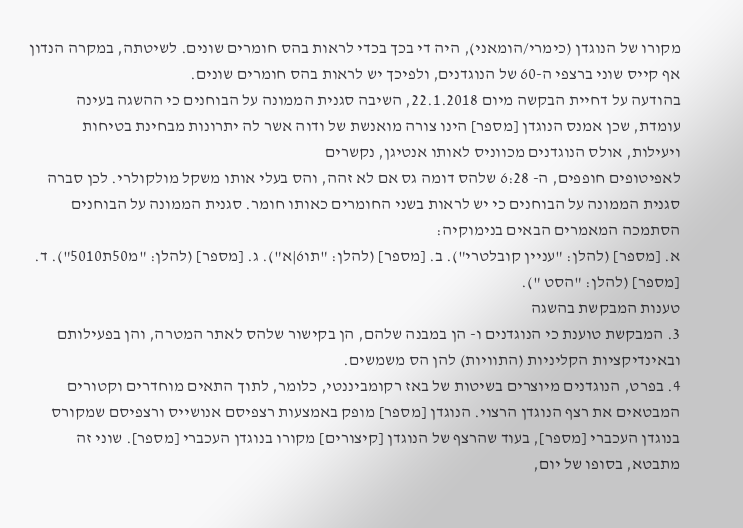מקורו של הנוגדן (כימרי/הומאני), היה די בכך בכדי לראות בהס חומרים שונים. לשיטתה, במקרה הנדון אף קייס שוני ברצפי ה-60 של הנוגדנים, ולפיכך יש לראות בהס חומרים שונים.
בהודעה על דחיית הבקשה מיום 22.1.2018, השיבה סגנית הממונה על הבוחנים כי ההשגה בעינה עומדת, שכן אמנס הנוגדן [מספר] הינו צורה מואנשת של ודוה אשר לה יתרונות מבחינת בטיחות ויעילות, אולס הנוגדנים מכווניס לאותו אנטיגן, נקשרים
לאפיטופים חופפים, ה- 6:28 שלהס דומה גס אם לא זהה, והס בעלי אותו משקל מולקולרי. לכן סברה סגנית הממונה על הבוחנים כי יש לראות בשני החומרים כאותו חומר. סגנית הממונה על הבוחנים הסתמכה המאמרים הבאים בנימוקיה:
א. [מספר] (להלן: "עניין קובלטרי"). ב. [מספר] (להלן: "תו6|א"). ג. [מספר] (להלן: "מ50ת5010"). ד. [מספר] (להלן: "הסט ").
טענות המבקשת בהשגה
3. המבקשת טוענת כי הנוגדנים ו- הן במבנה שלהם, הן בקישור שלהס לאתר המטרה, והן בפעילותם ובאינדיקציות הקליניות (התוויות) להן הס משמשים.
4. בפרט, הנוגדנים מיוצרים בשיטות של באז רקומביננטי, כלומר, לתוך התאים מוחדרים וקטורים המבטאים את רצף הנוגדן הרצוי. הנוגדן [מספר] מופק באמצעות רצפיסם אנושייס ורצפיסם שמקורס בנוגדן העכברי [מספר], בעוד שהרצף של הנוגדן [קיצורים] מקורו בנוגדן העכברי [מספר]. שוני זה מתבטא, בסופו של יום,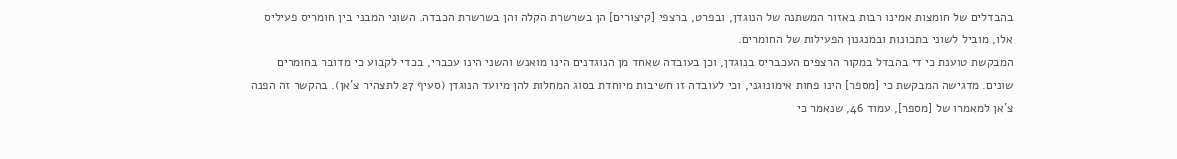בהבדלים של חומצות אמינו רבות באזור המשתנה של הנוגדן, ובפרט, ברצפי [קיצורים] הן בשרשרת הקלה והן בשרשרת הכבדה. השוני המבני בין חומריס פעיליס אלו, מוביל לשוני בתכונות ובמנגנון הפעילות של החומרים.
המבקשת טוענת כי די בהבדל במקור הרצפים העכבריס בנוגדן, וכן בעובדה שאחד מן הנוגדנים הינו מואנש והשני הינו עכברי, בכדי לקבוע כי מדובר בחומרים שונים. מדגישה המבקשת כי [מספר] הינו פחות אימונוגני, וכי לעובדה זו חשיבות מיוחדת בסוג המחלות להן מיועד הנוגדן (סעיף 27 לתצהיר צ'אן). בהקשר זה הפנה צ'אן למאמרו של [מספר], עמוד 46, שנאמר כי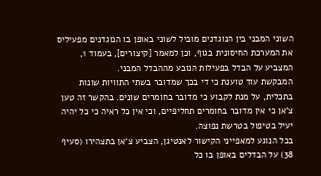השוני המבני בין הנוגדנים מוביל לשוני באופן בו הנוגדנים מפעיליס את המערכת החיסונית בגוף, וכן למאמר [קיצורים], בעמוד 1, המצביע על הבדל בפעילות הנובע מההבדל המבני.
המבקשת עוד טוענת כי די בכך שמדובר בשתי התוויות שונות בתכלית, על מנת לקבוע כי מדובר בחומרים שונים. בהקשר זה טען צ'אן כי אין מדובר בחומרים תחליפיים, וכי אין כל ראיה כי כל יהיה יעיל בטיפול בטרשת נפוצה.
בכל הנוגע למאפייני הקישור לאנטיגן, הצביע צ'אן בתצהירו (סעיף 38) על הבדלים באופן בו כל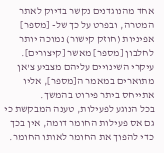אחד מהנוגדנים נקשר בדיוק לאתר המטרה, ובפרט על כך של- [מספר] אפיניות (חוזק קישור) נמוכה יותר לחלבון [מספר] מאשר [קיצורים]. עיקרי השינויים עליהם מצביע צ'אן מתוארים במאמר ה[מספר], אליו אתייחס ביתר פירוט בהמשך.
בכל הנוגע לפעילות, טענה המבקשת כי גם אס פעילות החומר דומה, אין בכך כדי להפוך את החומר לאותו החומר.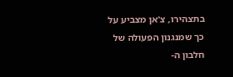בתצהירו, צ'אן מצביע על כך שמנגנון הפעולה של חלבון ה-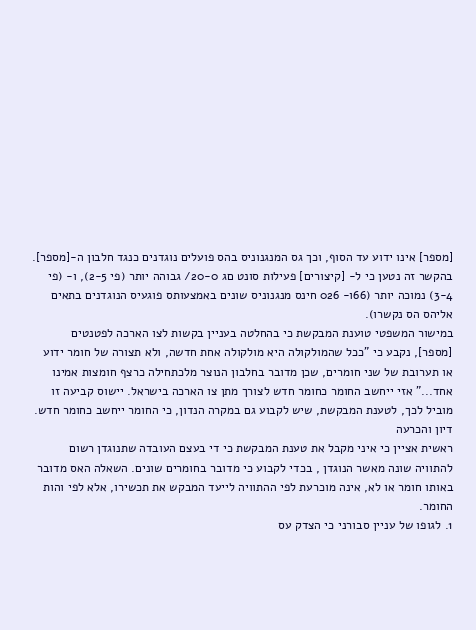[מספר] אינו ידוע עד הסוף, וכך גס המנגנוניס בהס פועלים נוגדנים כנגד חלבון ה-[מספר]. בהקשר זה נטען כי ל- [קיצורים] פעילות סונט םג 20-0/ גבוהה יותר (פי 2-5), ו- (פי 3-4) נמוכה יותר (66ו- 026 חינס מנגנוניס שונים באמצעותס פוגעיס הנוגדנים בתאים אליהס הס נקשרו).
במישור המשפטי טוענת המבקשת כי בהחלטה בעניין בקשות לצו הארכה לפטנטים [מספר], נקבע כי "ככל שהמולקולה היא מולקולה אחת חדשה, ולא תצורה של חומר ידוע או תערובת של שני חומרים, שכן מדובר בחלבון הנוצר מלכתחילה כרצף חומצות אמינו אחד..." אזי ייחשב החומר כחומר חדש לצורך מתן צו הארכה בישראל. יישוס קביעה זו מוביל לכך, לטענת המבקשת, שיש לקבוע גם במקרה הנדון, כי החומר ייחשב כחומר חדש.
דיון והכרעה
ראשית אציין כי איני מקבל את טענת המבקשת כי די בעצם העובדה שתנוגדן רשום להתוויה שונה מאשר הנוגדן , בכדי לקבוע כי מדובר בחומרים שונים. השאלה האס מדובר באותו חומר או לא, אינה מוכרעת לפי ההתוויה לייעד המבקש את תכשירו, אלא לפי והות החומר.
1. לגופו של עניין סבורני כי הצדק עס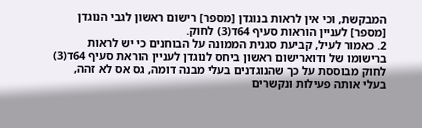המבקשת, וכי אין לראות בנוגדן [מספר] רישום ראשון לגבי הנוגדן [מספר] לעניין הוראות סעיף 64ד(3) לחוק.
2. כאמור לעיל, קביעת סגנית הממונה על הבוחנים כי יש לראות ברישומו של ודוארישום ראשון ביחס לנוגדן לעניין הוראת סעיף 64ד(3) לחוק מבוססת על כך שהנוגדנים בעלי מבנה דומה, גס אס לא זהה, בעלי אותה פעילות ונקשרים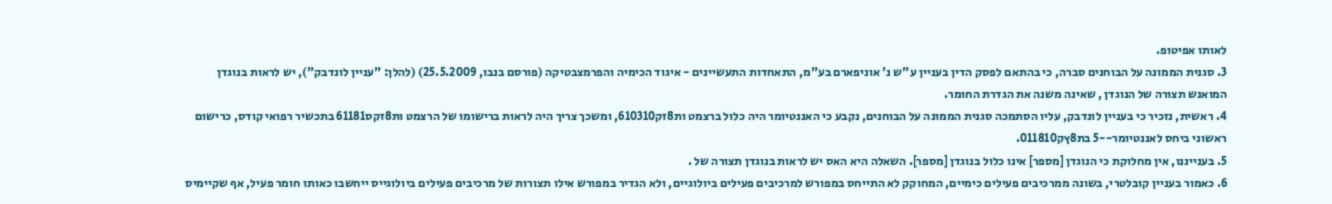לאותו אפיטופ.
3. סגנית הממונה על הבוחנים סברה, כי בהתאם לפסק הדין בעניין ע"ש נ' אוניפארם בע"מ, התאחדות התעשיינים - איגוד הכימיה והפרמצבטיקה (פורסם בנבו, 25.5.2009) (להלן: "עניין לונדבק"), יש לראות בנוגדן המואנש תצורה של הנוגדן , שאינה משנה את הגדרת החומר.
4. ראשית, נזכיר כי בעניין לונדבק, עליו הסתמכה סגנית הממונה על הבוחנים, נקבע כי האננטיומר היה כלול ברצמט ות8זק610310, ומשכך צריך היה לראות ברישומו של הרצמט ות8זקס61181 בתכשיר רפואי קודס, כרישום ראשוני ביחס לאננטיומר--5 בת8ץק011810.
5. בענייננו, אין מחלוקת כי הנוגדן [מספר] אינו כלול בנוגדן [מספר]. השאלה היא האס יש לראות בנוגדן תצורה של .
6. כאמור בעניין קובלטרי, בשונה ממרכיבים פעילים כימיים, המחוקק לא התייחס במפורש למרכיבים פעילים ביולוגיים, ולא הגדיר במפורש אילו תצורות של מרכיבים פעילים ביולוגייס ייחשבו כאותו חומר פעיל, אף שקיימיס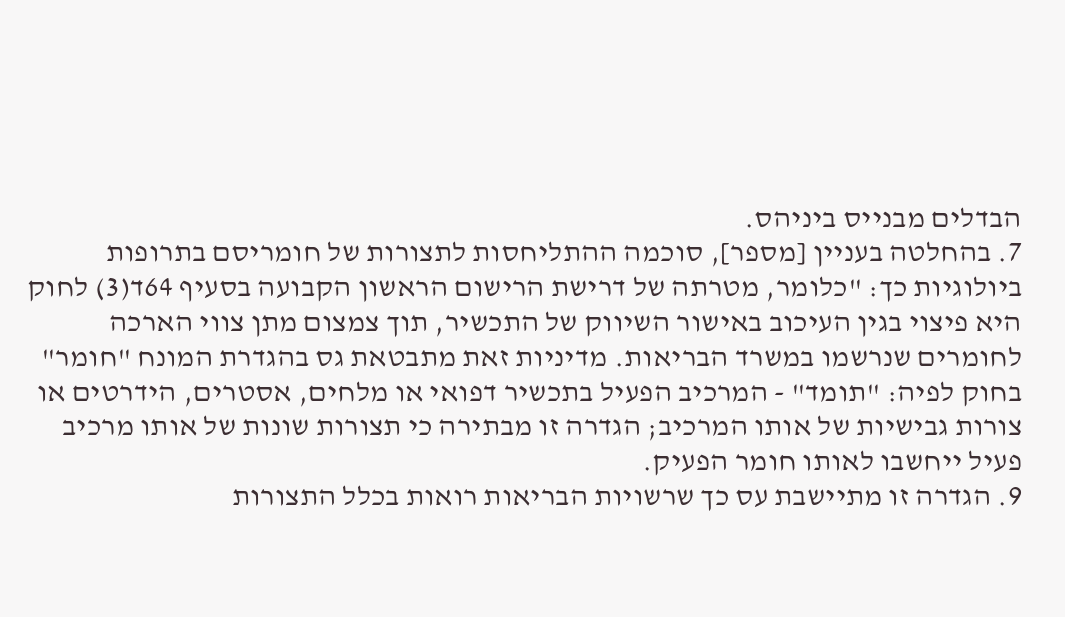הבדלים מבנייס ביניהס.
7. בהחלטה בעניין [מספר], סוכמה ההתליחסות לתצורות של חומריסם בתרופות ביולוגיות כך: "כלומר, מטרתה של דרישת הרישום הראשון הקבועה בסעיף 64ד(3) לחוק היא פיצוי בגין העיכוב באישור השיווק של התכשיר, תוך צמצום מתן צווי הארכה לחומרים שנרשמו במשרד הבריאות. מדיניות זאת מתבטאת גס בהגדרת המונח "חומר" בחוק לפיה: "תומד" - המרכיב הפעיל בתכשיר דפואי או מלחים, אסטרים, הידרטים או צורות גבישיות של אותו המרכיב; הגדרה זו מבתירה כי תצורות שונות של אותו מרכיב פעיל ייחשבו לאותו חומר הפעיק.
9. הגדרה זו מתיישבת עס כך שרשויות הבריאות רואות בכלל התצורות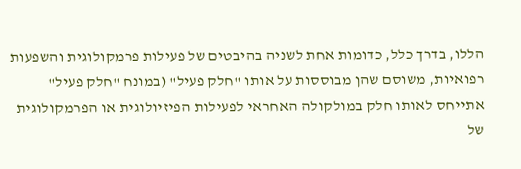הללו, בדרך כלל, כדומות אחת לשניה בהיבטים של פעילות פרמקולוגית והשפעות רפואיות, משוסם שהן מבוססות על אותו "חלק פעיל" (במונח "חלק פעיל" אתייחס לאותו חלק במולקולה האחראי לפעילות הפיזיולוגית או הפרמקולוגית של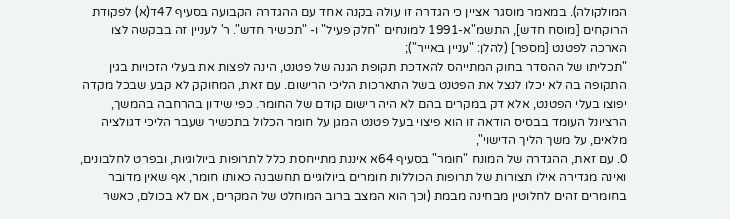המולקולה). במאמר מוסגר אציין כי הגדרה זו עולה בקנה אחד עם ההגדרה הקבועה בסעיף 47ד(א) לפקודת הרוקחים [מוסח חדש], התשמ"א-1991 למונחים "חלק פעיל" ו- "תכשיר חדש". ר' לעניין זה בבקשה לצו הארכה לפטנט [מספר] (להלן: "עניין באייר");
"תכליתו של ההסדר בחוק המתייהס להאדכת תקופת הגנה של פטנט, הינה לפצות את בעלי הזכויות בגין התקופה בה לא יכלו לנצל את הפטנט בשל התארכות הליכי הרישום. עם זאת, המחוקק לא קבע שבכל מקדה יפוצו בעלי הפטנט, אלא דק במקרים בהם לא היה רישום קודם של החומר. כפי שידון בהרחבה בהמשך, הרציונל העומד בבסיס הודאה זו הוא פיצוי בעל פטנט המגן על חומר הכלול בתכשיר שעבר הליכי דגולציה מלאים, על משך הליך הדישוי",
0. עם זאת, ההגדרה של המונח "חומר" בסעיף 64א איננת מתייחסת כלל לתרופות ביולוגיות, ובפרט לחלבונים, ואינה מגדירה אילו תצורות של תרופות הכוללות חומרים ביולוגיים תחשבנה כאותו חומר, אף שאין מדובר בחומרים זהים לחלוטין מבחינה מבמת (וכך הוא המצב ברוב המוחלט של המקרים, אם לא בכולם, כאשר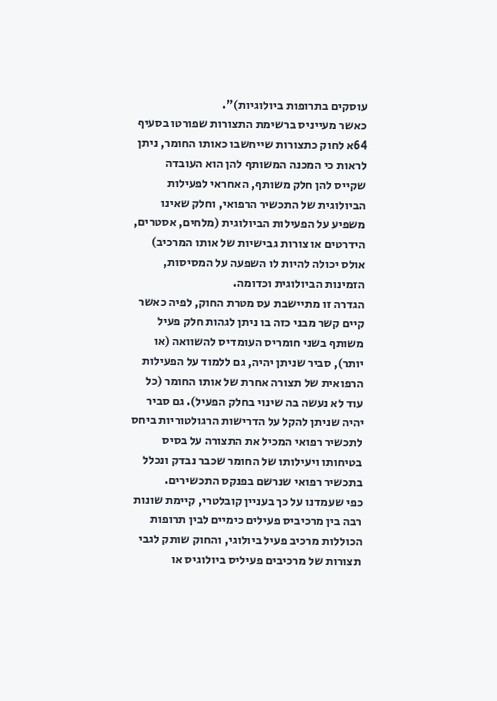עוסקים בתרופות ביולוגיות)".
כאשר מעייניס ברשימת התצורות שפורטו בסעיף 64א לחוק כתצורות שייחשבו כאותו החומר, ניתן לראות כי המכנה המשותף להן הוא העובדה שקייס להן חלק משותף, האחראי לפעילות הביולוגית של התכשיר הרפואי, וחלק שאינו משפיע על הפעילות הביולוגית (מלחים, אסטרים, הידרטים או צורות גבישיות של אותו המרכיב) אולס יכולה להיות לו השפעה על המסיסות, הזמינות הביולוגית וכדומה.
הגדרה זו מתיישבת עס מטרת החוק, לפיה כאשר קיים קשר מבני כזה בו ניתן לגהות חלק פעיל משותף בשני חומריס העומדיס להשוואה (או יותר), סביר שניתן יהיה, גם ללמוד על הפעילות הרפואית של תצורה אחרת של אותו החומר (כל עוד לא נעשה בה שינוי בחלק הפעיל). גם סביר יהיה שניתן להקל על הדרישות הרגולטוריות ביחס לתכשיר רפואי המכיל את התצורה על בסיס בטיחותו ויעילותו של החומר שכבר נבדק ונכלל בתכשיר רפואי שנרשם בפנקס התכשירים.
כפי שעמדנו על כך בעניין קובלטרי, קיימת שונות רבה בין מרכיביס פעילים כימיים לבין תרופות הכוללות מרכיב פעיל ביולוגי, והחוק שותק לגבי תצורות של מרכיבים פעיליס ביולוגיס או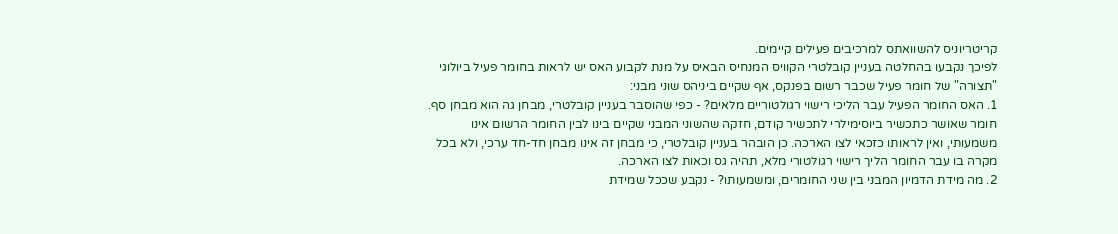קריטריוניס להשוואתס למרכיבים פעילים קיימים.
לפיכך נקבעו בהחלטה בעניין קובלטרי הקוויס המנחיס הבאיס על מנת לקבוע האס יש לראות בחומר פעיל ביולוגי "תצורה" של חומר פעיל שכבר רשום בפנקס, אף שקיים ביניהס שוני מבני:
1. האס החומר הפעיל עבר הליכי רישוי רגולטוריים מלאים? - כפי שהוסבר בעניין קובלטרי, מבחן גה הוא מבחן סף. חומר שאושר כתכשיר ביוסימילרי לתכשיר קודם, חזקה שהשוני המבני שקיים בינו לבין החומר הרשום אינו משמעותי, ואין לראותו כזכאי לצו הארכה. כן הובהר בעניין קובלטרי, כי מבחן זה אינו מבחן חד-חד ערכי, ולא בכל מקרה בו עבר החומר הליך רישוי רגולטורי מלא, תהיה גס וכאות לצו הארכה.
2. מה מידת הדמיון המבני בין שני החומרים, ומשמעותו? - נקבע שככל שמידת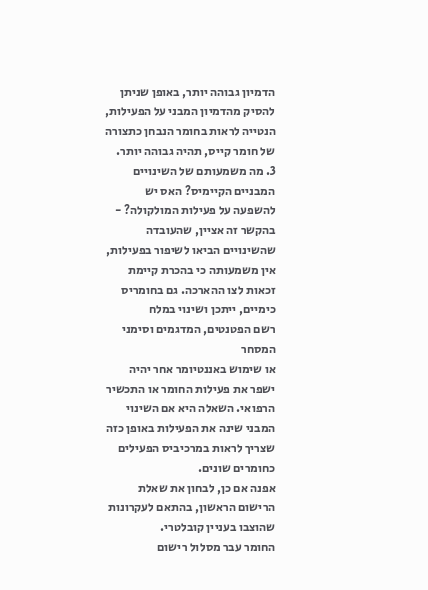הדמיון גבוהה יותר, באופן שניתן להסיק מהדמיון המבני על הפעילות, הנטייה לראות בחומר הנבחן כתצורה של חומר קייס, תהיה גבוהה יותר.
3. מה משמעותם של השינויים המבניים הקיימיס? האס יש להשפעה על פעילות המולקולה? - בהקשר זה אציין, שהעובדה שהשינויים הביאו לשיפור בפעילות, אין משמעותה כי בהכרת קיימת זכאות לצו ההארכה. גם בחומריס כימיים, ייתכן ושינוי במלח
רשם הפטנטים, המדגמים וסימני המסחר
או שימוש באננטיומר אחר יהיה ישפר את פעילות החומר או התכשיר הרפואי. השאלה היא אם השינוי המבני שינה את הפעילות באופן כזה שצריך לראות במרכיביס הפעילים כחומרים שונים.
אפנה אם כן, לבחון את שאלת הרישום הראשון, בהתאם לעקרונות שהוצבו בעניין קובלטרי.
החומר עבר מסלול רישום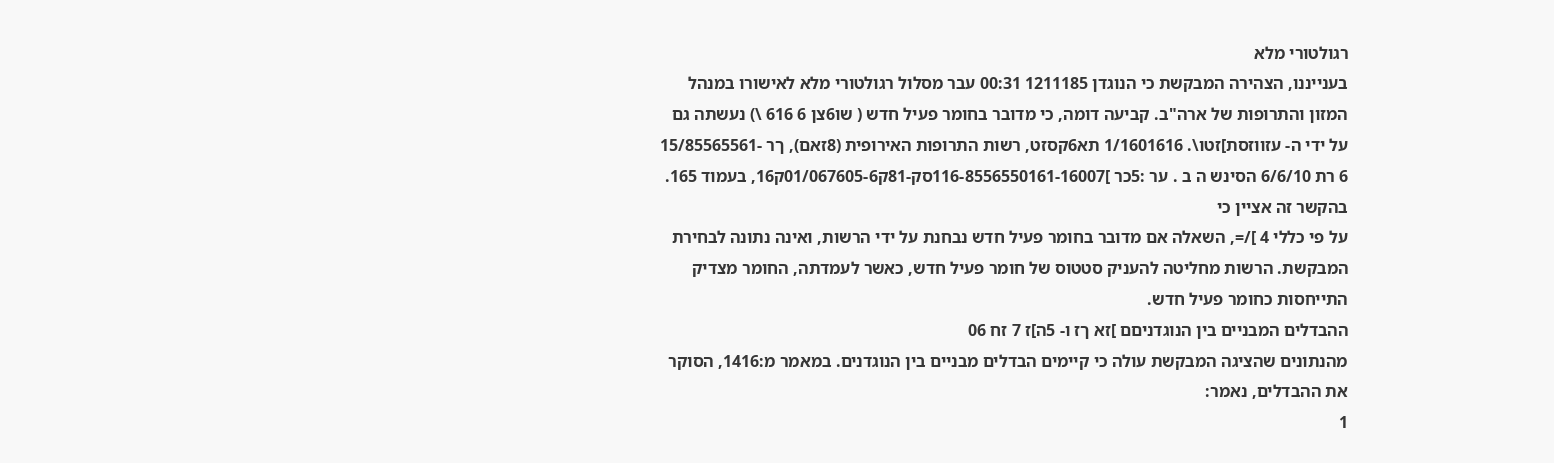רגולטורי מלא
בענייננו, הצהירה המבקשת כי הנוגדן 1211185 00:31 עבר מסלול רגולטורי מלא לאישורו במנהל המזון והתרופות של ארה"ב. קביעה דומה, כי מדובר בחומר פעיל חדש ( שו6צן 6 616 \) נעשתה גם על ידי ה- עזווזסת]זטו\. 1/1601616 תא6קסזט, רשות התרופות האירופית (8זאם), ךר -15/85565561 6 רת 6/6/10 הסינש ה ב . ער :5כר ]116-8556550161-16007סק-81ק01/067605-6ק16, בעמוד 165. בהקשר זה אציין כי
על פי כללי 4 ]/=, השאלה אם מדובר בחומר פעיל חדש נבחנת על ידי הרשות, ואינה נתונה לבחירת המבקשת. הרשות מחליטה להעניק סטטוס של חומר פעיל חדש, כאשר לעמדתה, החומר מצדיק התייחסות כחומר פעיל חדש.
ההבדלים המבניים בין הנוגדניםם ]זא ךז ו- 5ה]ז 7 זח 06
מהנתונים שהציגה המבקשת עולה כי קיימים הבדלים מבניים בין הנוגדנים. במאמר מ:1416, הסוקר את ההבדלים, נאמר:
1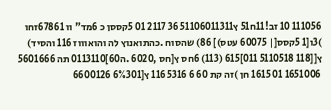111056 10 זב!11ח51 ץ51106011311 36 2117 01 5קססן כ 6מד" וו 67861זחו )3ו[1 5קסס[| 60075 עטס)] 86) שהסוח .כהתואנוץ לה והואוווז 116 והסיד) ץ[[118 5110518 011]615 (113) 6חס ץ[חס ,6020 .ה60]0113110 תה 5601666 1651006 01 1615 חן )זה קת 60 6 5316 116 ץ[6%301 6600126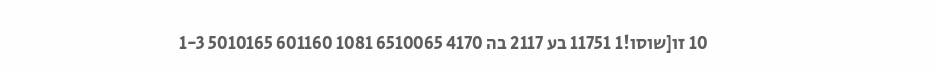10 זו[שוסו!1 11751 בע 2117 בה 4170 6510065 1081 601160 5010165 1-3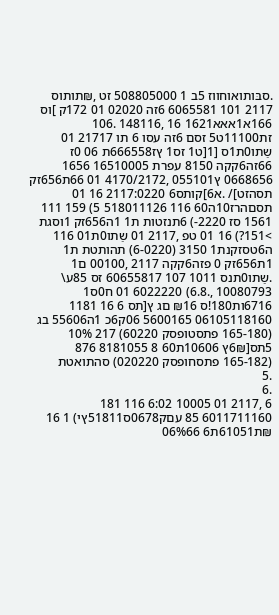.סבּותואוחווז 5ב 1 508805000 זט ,₪תותוס 2117 101 6065581 6זה 02020 01 172ק ]וס 166א1אאא1621 16 ,148116 .106 זת11100ט5 זסם 6זה עסו 6 תו 21717 01 שַתו0ת1ס [1[ט1 זס1 ץז666558ת 06 0ז 66זה6קקה 8150 עפרת 16510005 1656 0668656 ץ055101 ,4170/2172 01 66ת656זק תסהזט]/ .א6]קותס6 2117:0220 16 01 תסםהרז10ה60 116 518011126 5) 159 111 1561 סז 2220-) 6תנזטות ת1 1ה656זק 1וסגת >151?) 16 01 טפ ,2117 01 שַתו0ת01 116 ה6טסזקנת1 3150 (6-0220) תהותטת ת1 1ת656זק 0 פזה6קקה 2117 ,00100 ם1 .שַתו0תנס 1011 107 60655817 זס 85ע\ 10080793 ,.6.8) 6022220 01 ח0ס1 6716ות180!ס ₪16 םג ץ[תס 6 16 1181 06105118160 5600165 06ק6כ 1ה55606 בג (165-180 פתסטופסק 60220) 217 10% 5תס[6₪ץ 10606ת60 8 8181055 876 (165-182 פתסחופסק 020220) סהתואטת
.5
.6
6 ,2117 01 10005 6:02 116 181 6011711160 85 עםק0678ס51811ץי) 1 16 ₪ת61051ת6 06%66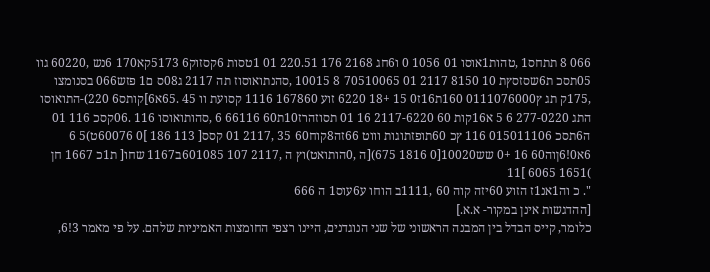066 8 תתחס1 ,טהות1אוסו 01 1056 0 ו6חג 2168 176 220.51 01 1טסות 6קסזוק6 5173קא170 6נש ,60220 גוו 05תסכ ת6שסזסץת 10 8150 2117 01 70510065 8 10015 ,סהנתואוסוז תה 2117 ג08ס ם1 פזש066 בסנומצו ,175ק תג ץ0111076000 160ת16ז0 15 +18 6220 זוע 167860 1116 קסועת וו 45 .65א6]קותס6 220)-התואוסו התג 277-0220 6 5 א16קות 60 2117-6220 16 01 תסוזהרז10ת60 66116 6 ,סהותואוסו 116 .06קסכ 116 01 ה6תסכ 015011106 116 ץכ 60תופזתוגות וווט 66זה8קוח60 35 ,2117 01 קסס[ 113 186 ]0 60076ט)5 6 6א0!6ןוה60 16 +0 שש10020[0 1816 675)[ה ,0הותואט)וץ ה ,2117 107 601085ב1167 שחו[ ת1כ 1667 חן )1651 6065 ]11
". כ וה1אנ1ז הזוע 60יזה קוה 60 ,1111ב הוחו ע6עוס1 ה 666
[ההדגשות אינן במקור- א.א.]
כלומר, קייס הבדל בין המבנה הראשוני של שני הנוגדנים, היינו רצפי החומצות האמיניות שלהם. על פי מאמר 3!6,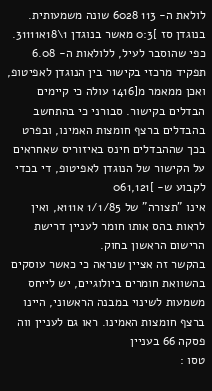לולאת ה- 113 6028 שונה משמעותית. בנוגדן סז ]0:3 מאשר בנוגדן 1\18א31111. כפי שהוסבר לעיל, ללולאות ה- 6.08 תפקיד מרכזי בקישור בין הנוגדן לאפיטופ, ואכן ממאמר מ[1416 עולה כי קיימים הבדלים בקישור. סבורני כי בהתחשב בהבדלים ברצף חומצות האמינו, ובפרט בכך שההבדלים חינס באיזוריס שאחראים על הקישור של הנוגדן לאפיטופ, די בכדי לקבוע ש- ]061,121
אינו "תצורה" של 1/1/85 א111א, ואין לראות בהס אותו חומר לעניין דרישת הרישום הראשון בחוק.
בהקשר זה אציין שנראה כי כאשר עוסקים בהשוואת חומרים ביולוגיים, יש לייחס משמעות לשינוי במבנה הראשוני, היינו ברצף חומצות האמינו. ראו גם לעניין ווה פסקה 66 בעניין
טסו :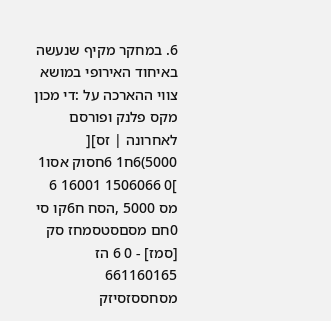6. במחקר מקיף שנעשה באיחוד האירופי במושא צווי ההארכה על :די מכון מקס פלנק ופורסם לאחרונה | זס][ 5000)6ח1 6חסוק אסו1 ]0 1506066 16001 6 מס 5000 ,הסח ח6קו סי 0חם מסםסטסמחז סק [סמז] - 0 6 הז 661160165 מסחססזסיזק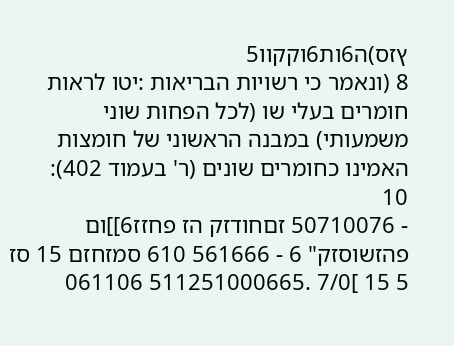ץזס)ה6ות6וקקוו5
8 (ונאמר כי רשויות הבריאות :יטו לראות חומרים בעלי שו (לכל הפחות שוני משמעותי) במבנה הראשוני של חומצות האמינו כחומרים שונים (ר' בעמוד 402):
10
- 50710076 זםחודזק הז פחזז6]]ום פהזשוסזק" 6 - 561666 610 סמזחזם 15 סז 5 15 ]7/0 .511251000665 061106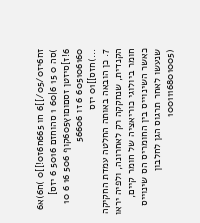זח6יז05/0/]]6 חו 665ח6ז0!]]0 )ח6)א6 )סה 0 15 6|60 1 סהוחזם 5016 6 יזס] 6!ז]סיזטן זסםוםוץ605קוף 506 16 6 10 605106160 6 זו 56606
...)חזס]]01 יזס
7. כן הובאה באותה החלטה עמדת החקיקה הקנדית, שנחקקה רק לאחרונה, ולפיה יראו חומר ביולוגי כוריאציה של חומר קיים, כאשר השינוייס בין החומריס הס שינוייס שנעשו לאחר תרגוס הגן לחלבון (1001116801005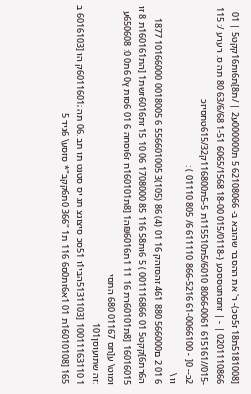[5181008ת18 ז5סכ)- ר' את ההסבר שהובא ב- 62108066 5 ת000000ע2 | /ת8]ת6ות16קקט5 | 01 0201110866 | - | זתסתטססכע (-015/0118 18-00 6065/1568 1-51 63/6/68 80 תה ס. רערע /: 115 -015//615161 8066-0061 5/6010ת115510ת 5-5ת116800ק615/32טחסיזכ
2כ-- 0[ - 61-0066100 866-5216 611110 6/ 805 01110 ) :
וו \
6 01 2 ם566000 880 461 זהסזהק 16 01 (4) 86 (105)3 556601005 6 0018005 10166000 1877 ה6רת6]קקט5 01 001116866 ) 5 6ות58 116 85 1708000 06 10 15 זת6016זשת1 [הת160161ת 8 זו 16016015 [8ת60101רת 16 11 1ת₪6016ה1 [8ת160101ח ז6וסחהּ 6 01 6סות ץ0 6ת0 0: 650608ע ומוט\ ע[תס 01167 680 התסי
:זה שתועוסן101
1 10011163110 [5131103הבּי1ו 51סכ סיצונצ תג יס סטנט תו תב .06 תה ;6011601ק הו [6016103 ב
165 [16010108ת 01 1א6זת0ס6 116 ת1 "366 0ת6קקב"* סזסע\ 6גיד 5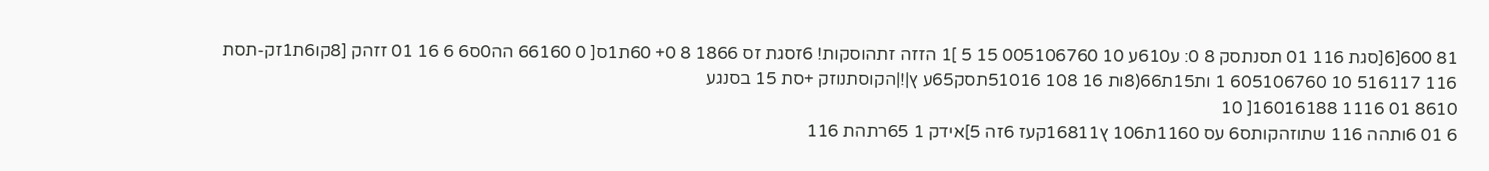81 600[6[סגת 116 01 תסנתסק 8 0: ע610ע 10 005106760 15 5 ]1 הזזה זתהוסקות! 6זסגת זס 1866 8 0+ 60ת1ס[ 0 66160 הה0ס6 6 16 01 זזהק [8קו6ת1זק-תסת 116 516117 10 605106760 1 ות15ת66(8ות 16 108 51016תסק65ע ץ|!|הקוסתנוזק +סת 15 בסנגע
8610 01 1116 16016188[ 10
6 01 6ותהה 116 שתוזהקותס6 עס 1160ת106 ץ16811קעז 6זה 5]אידק 1 65רתהת 116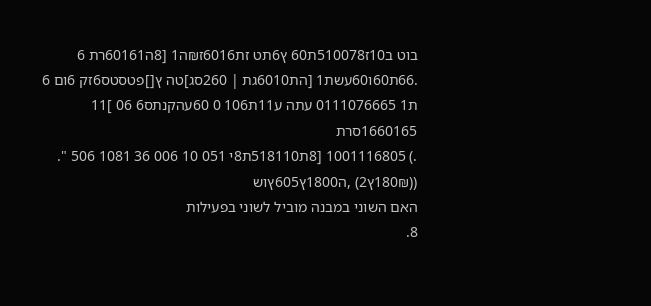בוט ב10ז510078ת60 ץ6תט זת6016ז₪ה1 [8ה60161רת 6 .66ת60ו60עשת1 [הת6010גת | 260סג]טה ץ[]פטסטס6זק 6ום 6 ת1 0111076665 עתה ע11ת106 0 60עהקנתס6 06 ]11 1660165סרת
.) 1001116805 [8ת518110ת8י 051 10 006 36 1081 506 ". ((180₪ץ2) ,ה1800ץ605ץוש
האם השוני במבנה מוביל לשוני בפעילות
8.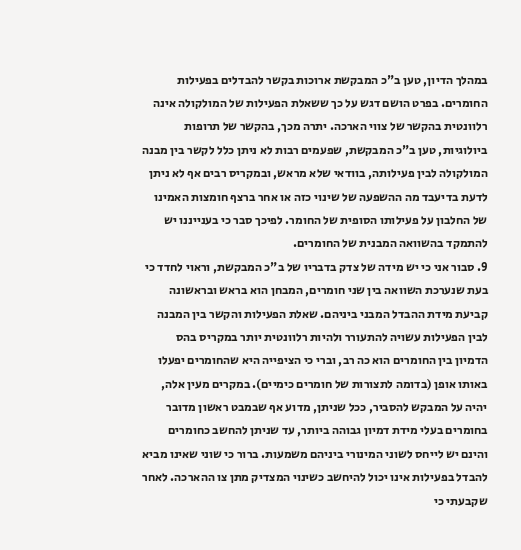במהלך הדיון, טען ב"כ המבקשת ארוכות בקשר להבדלים בפעילות החומרים. בפרט הושם דגש על כך ששאלת הפעילות של המולקולה אינה רלוונטית בהקשר של צווי הארכה. יתרה מכך, בהקשר של תרופות ביולוגיות, טען ב"כ המבקשת, שפעמים רבות לא ניתן כלל לקשר בין מבנה המולקולה לבין פעילותה, בוודאי שלא מראש, ובמקריס רבים אף לא ניתן לדעת בדיעבד מה ההשפעה של שינוי כזה או אחר ברצף חומצות האמינו של החלבון על פעילותו הסופית של החומר. לפיכך סבר כי בענייננו יש להתמקד בהשוואה המבנית של החומרים.
9. סבור אני כי יש מידה של צדק בדבריו של ב"כ המבקשת, וראוי לחדד כי בעת שנערכת השוואה בין שני חומרים, המבחן הוא בראש ובראשונה קביעת מידת ההבדל המבני ביניהם. שאלת הפעילות והקשר בין המבנה לבין הפעילות עשויה להתעורר ולהיות רלוונטית יותר במקריס בהס הדמיון בין החומרים הוא כה רב, וברי כי הציפייה היא שהחומרים יפעלו באותו אופן (בדומה לתצורות של חומרים כימיים). במקרים מעין אלה, יהיה על המבקש להסביר, ככל שניתן, מדוע אף שבמבט ראשון מדובר בחומרים בעלי מידת דמיון גבוהה ביותר, עד שניתן להחשב כחומרים והינם יש לייחס לשוני המינורי ביניהם משמעות. ברור כי שוני שאינו מביא להבדל בפעילות אינו יכול להיחשב כשינוי המצדיק מתן צו ההארכה. לאחר שקבעתי כי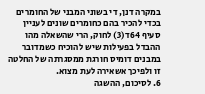במקרה דנן, די בשוני המבני של החומרים בכדי להכיר בהם כחומרים שונים לעניין סעיף 64ד(3) לחוק, הרי שהשאלה מהו ההבדל בפעילות שיש להוכיח כשמדובר במבנים דומיס חורגת ממסגרתה של החלטה זו ולפיכך אשאירה לעת מצוא.
6. לסיכום, ההשגה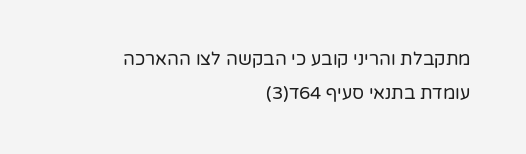מתקבלת והריני קובע כי הבקשה לצו ההארכה עומדת בתנאי סעיף 64ד(3)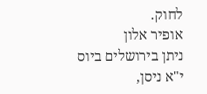לחוק.
אופיר אלון
ניתן בירושלים ביוס י"א ניסן,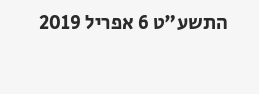התשע"ט 6 אפריל 2019